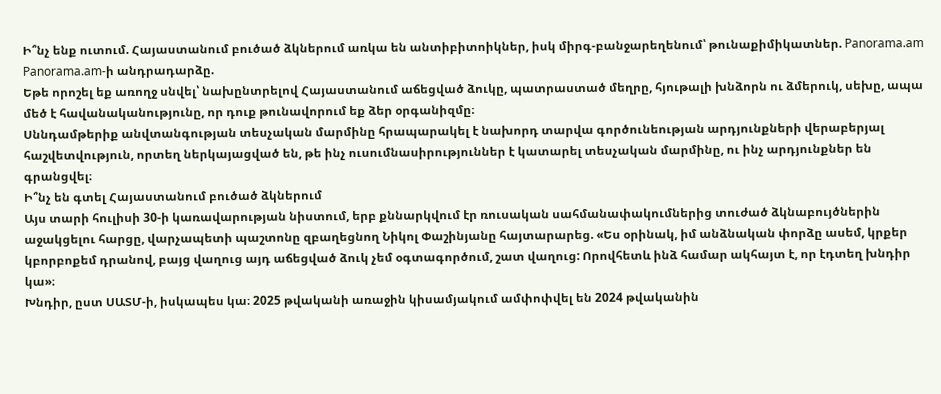Ի՞նչ ենք ուտում. Հայաստանում բուծած ձկներում առկա են անտիբիտոիկներ, իսկ միրգ-բանջարեղենում՝ թունաքիմիկատներ. Panorama.am
Panorama.am-ի անդրադարձը.
Եթե որոշել եք առողջ սնվել՝ նախընտրելով Հայաստանում աճեցված ձուկը, պատրաստած մեղրը, հյութալի խնձորն ու ձմերուկ, սեխը, ապա մեծ է հավանականությունը, որ դուք թունավորում եք ձեր օրգանիզմը։
Սննդամթերիք անվտանգության տեսչական մարմինը հրապարակել է նախորդ տարվա գործունեության արդյունքների վերաբերյալ հաշվետվություն, որտեղ ներկայացված են, թե ինչ ուսումնասիրություններ է կատարել տեսչական մարմինը, ու ինչ արդյունքներ են գրանցվել։
Ի՞նչ են գտել Հայաստանում բուծած ձկներում
Այս տարի հուլիսի 30-ի կառավարության նիստում, երբ քննարկվում էր ռուսական սահմանափակումներից տուժած ձկնաբույծներին աջակցելու հարցը, վարչապետի պաշտոնը զբաղեցնող Նիկոլ Փաշինյանը հայտարարեց. «Ես օրինակ, իմ անձնական փորձը ասեմ, կրքեր կբորբոքեմ դրանով, բայց վաղուց այդ աճեցված ձուկ չեմ օգտագործում, շատ վաղուց: Որովհետև ինձ համար ակհայտ է, որ էդտեղ խնդիր կա»։
Խնդիր, ըստ ՍԱՏՄ-ի, իսկապես կա։ 2025 թվականի առաջին կիսամյակում ամփոփվել են 2024 թվականին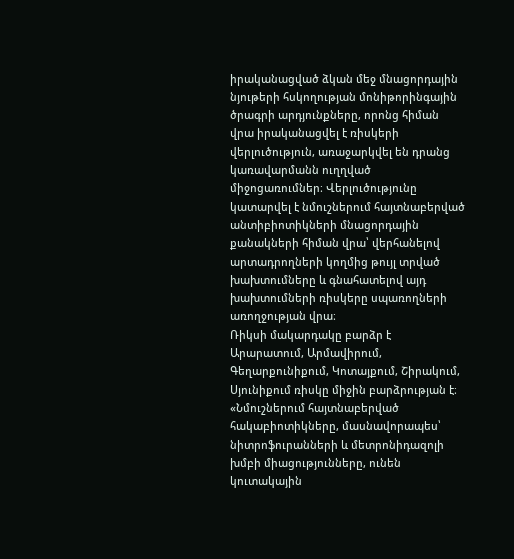իրականացված ձկան մեջ մնացորդային նյութերի հսկողության մոնիթորինգային ծրագրի արդյունքները, որոնց հիման վրա իրականացվել է ռիսկերի վերլուծություն, առաջարկվել են դրանց կառավարմանն ուղղված միջոցառումներ։ Վերլուծությունը կատարվել է նմուշներում հայտնաբերված անտիբիոտիկների մնացորդային քանակների հիման վրա՝ վերհանելով արտադրողների կողմից թույլ տրված խախտումները և գնահատելով այդ խախտումների ռիսկերը սպառողների առողջության վրա։
Ռիկսի մակարդակը բարձր է Արարատում, Արմավիրում, Գեղարքունիքում, Կոտայքում, Շիրակում, Սյունիքում ռիսկը միջին բարձրության է։
«Նմուշներում հայտնաբերված հակաբիոտիկները, մասնավորապես՝ նիտրոֆուրանների և մետրոնիդազոլի խմբի միացությունները, ունեն կուտակային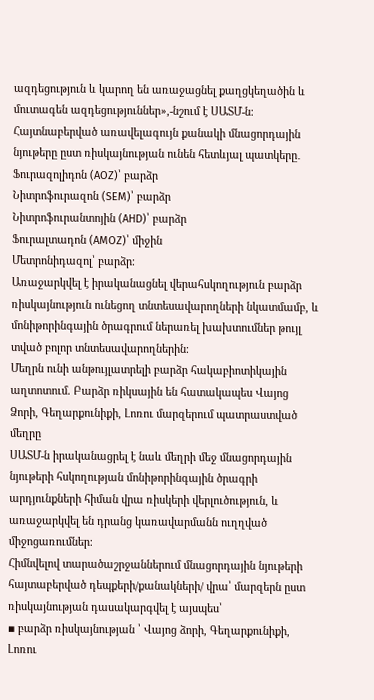ազդեցություն և կարող են առաջացնել քաղցկեղածին և մուտագեն ազդեցություններ»,-նշում է ՍԱՏՄ-ն։
Հայտնաբերված առավելագույն քանակի մնացորդային նյութերը ըստ ռիսկայնության ունեն հետևյալ պատկերը․
Ֆուրազոլիդոն (AOZ)՝ բարձր
Նիտրոֆուրազոն (SEM)՝ բարձր
Նիտրոֆուրանտոյին (AHD)՝ բարձր
Ֆուրալտադոն (AMOZ)՝ միջին
Մետրոնիդազոլ՝ բարձր։
Առաջարկվել է իրականացնել վերահսկողություն բարձր ռիսկայնություն ունեցող տնտեսավարողների նկատմամբ, և մոնիթորինգային ծրագրում ներառել խախտումներ թույլ տված բոլոր տնտեսավարողներին։
Մեղրն ունի անթույլատրելի բարձր հակաբիոտիկային աղտոտում. Բարձր ռիկսային են հատակապես Վայոց Ձորի, Գեղարքունիքի, Լոռու մարզերում պատրաստված մեղրը
ՍԱՏՄ-ն իրականացրել է նաև մեղրի մեջ մնացորդային նյութերի հսկողության մոնիթորինգային ծրագրի արդյունքների հիման վրա ռիսկերի վերլուծություն, և առաջարկվել են դրանց կառավարմանն ուղղված միջոցառումներ։
Հիմնվելով տարածաշրջաններում մնացորդային նյութերի հայտաբերված դեպքերի/քանակների/ վրա՝ մարզերն ըստ ռիսկայնության դասակարգվել է այսպես՝
▪ բարձր ռիսկայնության ՝ Վայոց ձորի, Գեղարքունիքի, Լոռու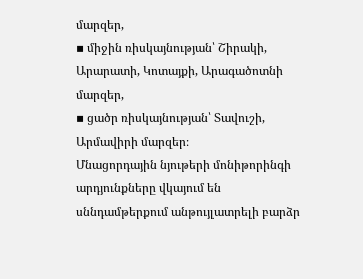մարզեր,
▪ միջին ռիսկայնության՝ Շիրակի, Արարատի, Կոտայքի, Արագածոտնի մարզեր,
▪ ցածր ռիսկայնության՝ Տավուշի, Արմավիրի մարզեր։
Մնացորդային նյութերի մոնիթորինգի արդյունքները վկայում են սննդամթերքում անթույլատրելի բարձր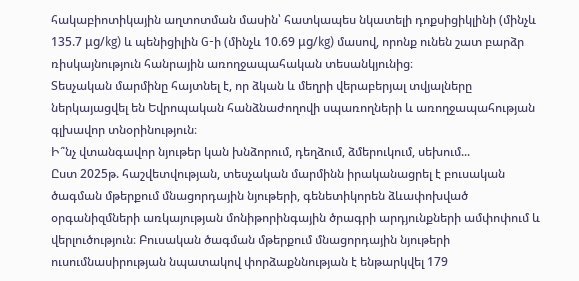հակաբիոտիկային աղտոտման մասին՝ հատկապես նկատելի դոքսիցիկլինի (մինչև 135.7 μg/kg) և պենիցիլին G-ի (մինչև 10.69 μg/kg) մասով, որոնք ունեն շատ բարձր ռիսկայնություն հանրային առողջապահական տեսանկյունից։
Տեսչական մարմինը հայտնել է, որ ձկան և մեղրի վերաբերյալ տվյալները ներկայացվել են Եվրոպական հանձնաժողովի սպառողների և առողջապահության գլխավոր տնօրինություն։
Ի՞նչ վտանգավոր նյութեր կան խնձորում, դեղձում, ձմերուկում, սեխում...
Ըստ 2025թ. հաշվետվության, տեսչական մարմինն իրականացրել է բուսական ծագման մթերքում մնացորդային նյութերի, գենետիկորեն ձևափոխված օրգանիզմների առկայության մոնիթորինգային ծրագրի արդյունքների ամփոփում և վերլուծություն։ Բուսական ծագման մթերքում մնացորդային նյութերի ուսումնասիրության նպատակով փորձաքննության է ենթարկվել 179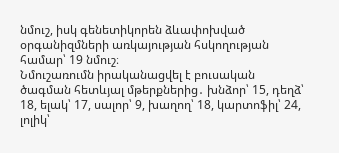նմուշ, իսկ գենետիկորեն ձևափոխված օրգանիզմների առկայության հսկողության համար՝ 19 նմուշ։
Նմուշառումն իրականացվել է բուսական ծագման հետևյալ մթերքներից․ խնձոր՝ 15, դեղձ՝ 18, ելակ՝ 17, սալոր՝ 9, խաղող՝ 18, կարտոֆիլ՝ 24, լոլիկ՝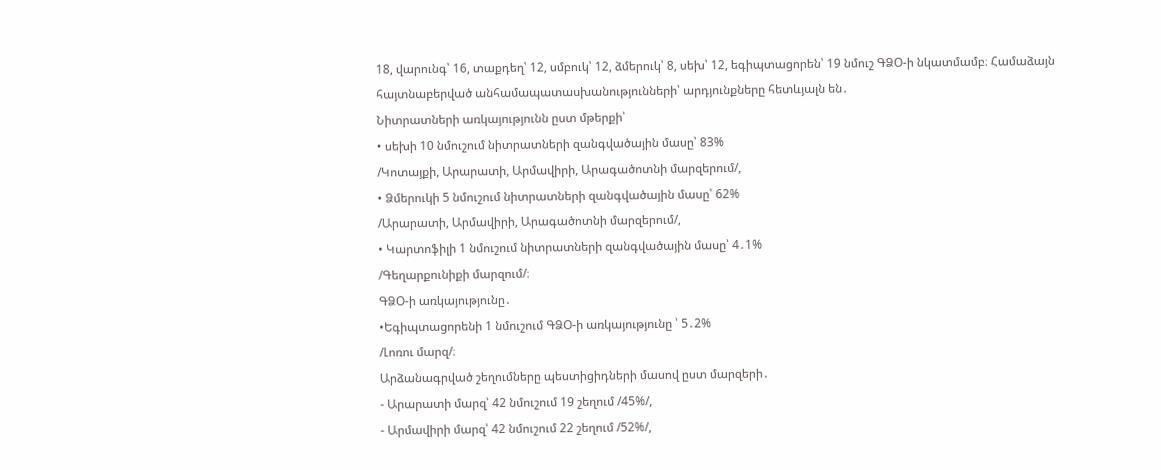18, վարունգ՝ 16, տաքդեղ՝ 12, սմբուկ՝ 12, ձմերուկ՝ 8, սեխ՝ 12, եգիպտացորեն՝ 19 նմուշ ԳՁՕ-ի նկատմամբ։ Համաձայն հայտնաբերված անհամապատասխանությունների՝ արդյունքները հետևյալն են․
Նիտրատների առկայությունն ըստ մթերքի՝
• սեխի 10 նմուշում նիտրատների զանգվածային մասը՝ 83%
/Կոտայքի, Արարատի, Արմավիրի, Արագածոտնի մարզերում/,
• Ձմերուկի 5 նմուշում նիտրատների զանգվածային մասը՝ 62%
/Արարատի, Արմավիրի, Արագածոտնի մարզերում/,
• Կարտոֆիլի 1 նմուշում նիտրատների զանգվածային մասը՝ 4․1%
/Գեղարքունիքի մարզում/։
ԳՁՕ-ի առկայությունը․
•Եգիպտացորենի 1 նմուշում ԳՁՕ-ի առկայությունը ՝ 5․2%
/Լոռու մարզ/։
Արձանագրված շեղումները պեստիցիդների մասով ըստ մարզերի․
- Արարատի մարզ՝ 42 նմուշում 19 շեղում /45%/,
- Արմավիրի մարզ՝ 42 նմուշում 22 շեղում /52%/,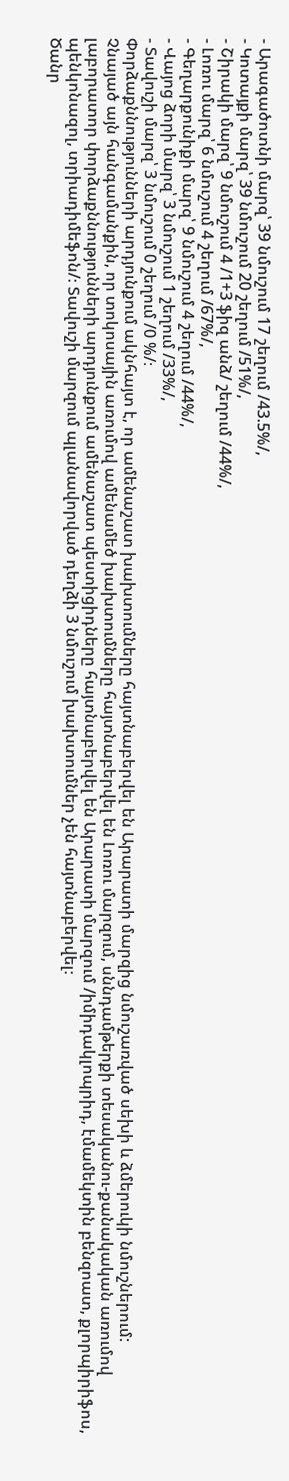- Արագածոտնի մարզ՝ 39 նմուշում 17 շեղում /43.5%/,
- Կոտայքի մարզ՝ 39 նմուշում 20 շեղում /51%/,
- Շիրակի մարզ՝ 9 նմուշում 4 /1+3 ֆիզ անձ/ շեղում /44%/,
- Լոռու մարզ՝ 6 նմուշում 4 շեղում /67%/,
- Գեղարքունիքի մարզ՝ 9 նմուշում 4 շեղում /44%/,
- Վայոց ձորի մարզ՝ 3 նմուշում 1 շեղում /33%/,
- Տավուշի մարզ՝ 3 նմուշում 0 շեղում /0 %/։
Փորձաքննությունների արդյունքում ակնհայտ է, որ ամենաշատ խախտումները հայտնաբերվել են Արարատի մարզից նմուշառված սեխի և ձմերուկի նմուշներում:
Չնայած այն հանգամանքին, որ տոկոսային առումով ամենամեծ խախտումները հայտնաբերվել են Լոռու մարզում, սննդամթերքի տեսականու-քանակական առումով լաբորատոր փորձաքննությունների արդյունքում ամենաշատ պեստիցիդները հայտնաբերվել են Արարատի մարզում /իմիդակլոպրիդ, էմամեկտին բենզոատ, քլորպիրիֆոս, պենկոնազոլ, տրիադիմեֆոն/։ Տավուշի մարզում պլանավորված դեղձի 3 նմուշում խախտումներ չեն հայտնաբերվել։
Ծանր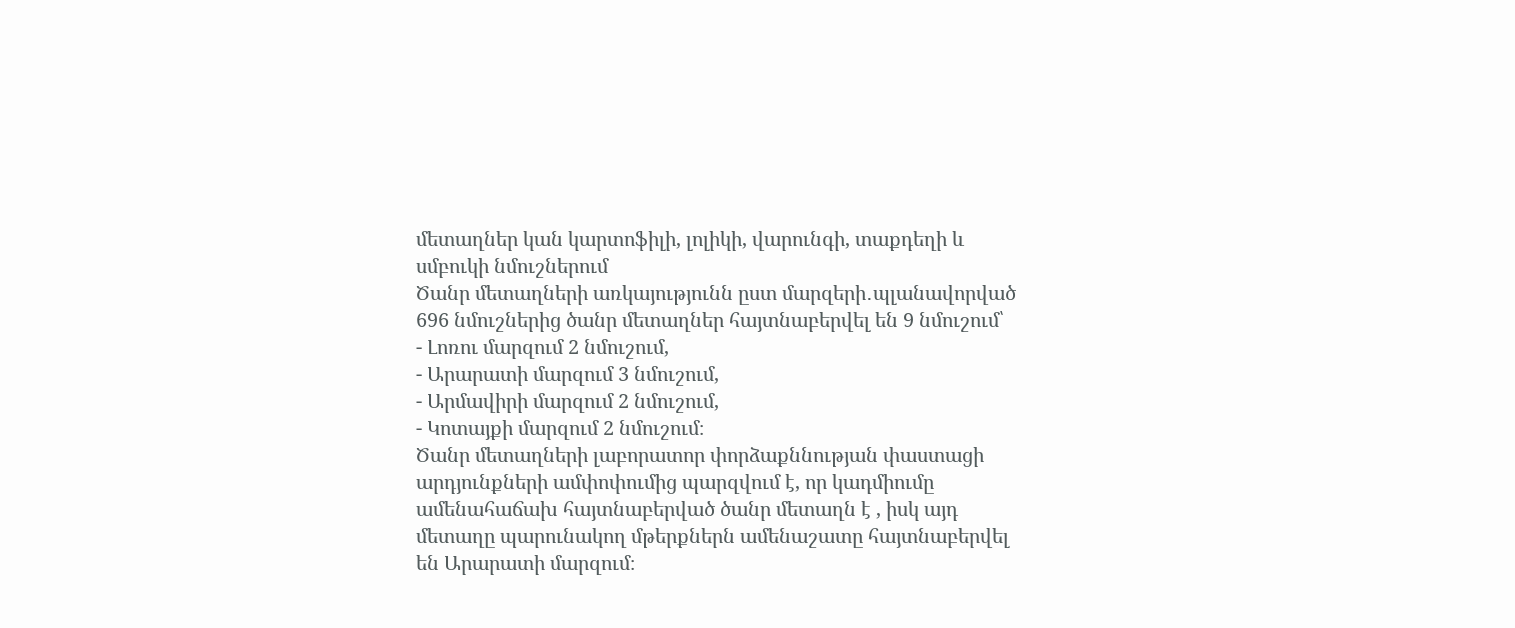մետաղներ կան կարտոֆիլի, լոլիկի, վարունգի, տաքդեղի և սմբուկի նմուշներում
Ծանր մետաղների առկայությունն ըստ մարզերի․պլանավորված 696 նմուշներից ծանր մետաղներ հայտնաբերվել են 9 նմուշում՝
- Լոռու մարզում 2 նմուշում,
- Արարատի մարզում 3 նմուշում,
- Արմավիրի մարզում 2 նմուշում,
- Կոտայքի մարզում 2 նմուշում։
Ծանր մետաղների լաբորատոր փորձաքննության փաստացի արդյունքների ամփոփումից պարզվում է, որ կադմիումը ամենահաճախ հայտնաբերված ծանր մետաղն է , իսկ այդ մետաղը պարունակող մթերքներն ամենաշատը հայտնաբերվել են Արարատի մարզում։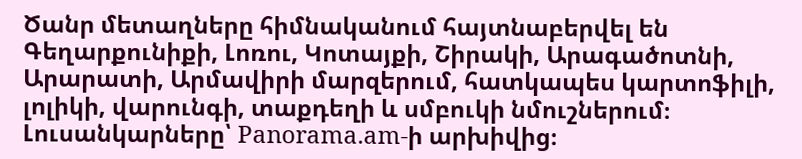Ծանր մետաղները հիմնականում հայտնաբերվել են Գեղարքունիքի, Լոռու, Կոտայքի, Շիրակի, Արագածոտնի, Արարատի, Արմավիրի մարզերում, հատկապես կարտոֆիլի, լոլիկի, վարունգի, տաքդեղի և սմբուկի նմուշներում։
Լուսանկարները՝ Panorama.am-ի արխիվից։